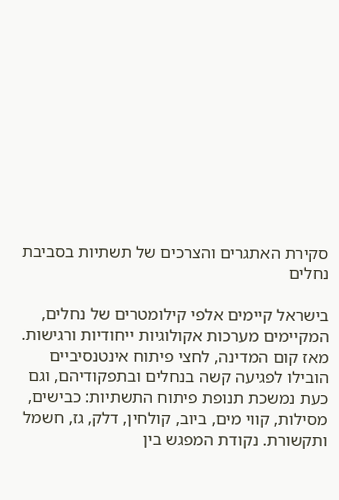סקירת האתגרים והצרכים של תשתיות בסביבת נחלים

בישראל קיימים אלפי קילומטרים של נחלים, המקיימים מערכות אקולוגיות ייחודיות ורגישות. מאז קום המדינה, לחצי פיתוח אינטנסיביים הובילו לפגיעה קשה בנחלים ובתפקודיהם, וגם כעת נמשכת תנופת פיתוח התשתיות: כבישים, מסילות, קווי מים, ביוב, קולחין, דלק, גז, חשמל ותקשורת. נקודת המפגש בין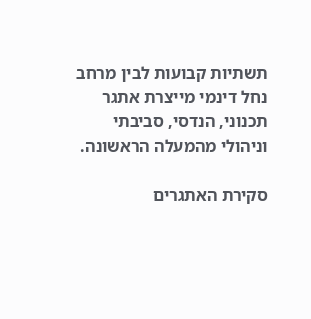תשתיות קבועות לבין מרחב נחל דינמי מייצרת אתגר תכנוני, הנדסי, סביבתי וניהולי מהמעלה הראשונה.

סקירת האתגרים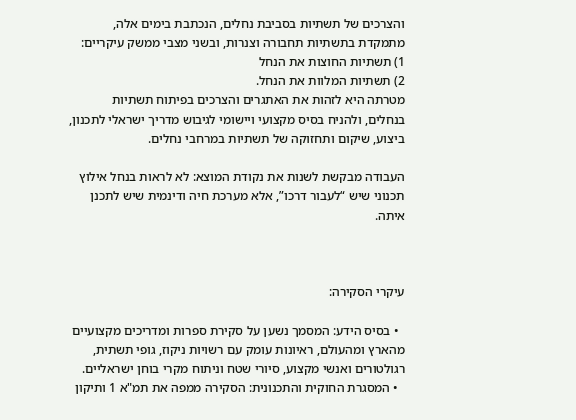והצרכים של תשתיות בסביבת נחלים, הנכתבת בימים אלה, מתמקדת בתשתיות תחבורה וצנרות, ובשני מצבי ממשק עיקריים:
1) תשתיות החוצות את הנחל
2) תשתיות המלוות את הנחל.
מטרתה היא לזהות את האתגרים והצרכים בפיתוח תשתיות בנחלים, ולהניח בסיס מקצועי ויישומי לגיבוש מדריך ישראלי לתכנון, ביצוע, שיקום ותחזוקה של תשתיות במרחבי נחלים.

העבודה מבקשת לשנות את נקודת המוצא: לא לראות בנחל אילוץ תכנוני שיש “לעבור דרכו”, אלא מערכת חיה ודינמית שיש לתכנן איתה.



עיקרי הסקירה:

  • בסיס הידע: המסמך נשען על סקירת ספרות ומדריכים מקצועיים מהארץ ומהעולם, ראיונות עומק עם רשויות ניקוז, גופי תשתית, רגולטורים ואנשי מקצוע, סיורי שטח וניתוח מקרי בוחן ישראליים.
  • המסגרת החוקית והתכנונית: הסקירה ממפה את תמ"א 1 ותיקון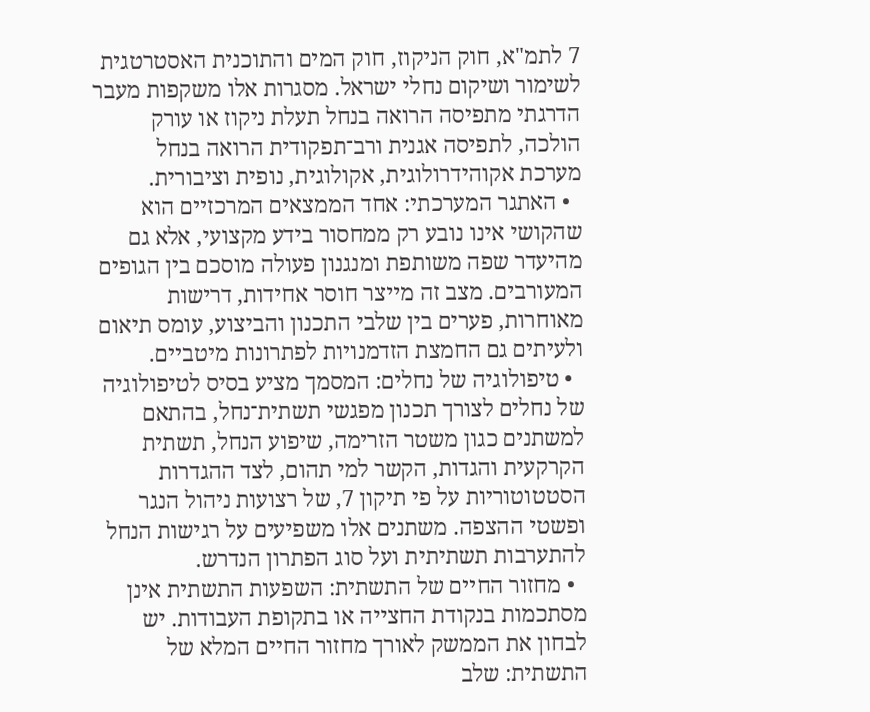7 לתמ"א, חוק הניקוז, חוק המים והתוכנית האסטרטגית לשימור ושיקום נחלי ישראל. מסגרות אלו משקפות מעבר הדרגתי מתפיסה הרואה בנחל תעלת ניקוז או עורק הולכה, לתפיסה אגנית ורב־תפקודית הרואה בנחל מערכת אקוהידרולוגית, אקולוגית, נופית וציבורית.
  • האתגר המערכתי: אחד הממצאים המרכזיים הוא שהקושי אינו נובע רק ממחסור בידע מקצועי, אלא גם מהיעדר שפה משותפת ומנגנון פעולה מוסכם בין הגופים המעורבים. מצב זה מייצר חוסר אחידות, דרישות מאוחרות, פערים בין שלבי התכנון והביצוע, עומס תיאום ולעיתים גם החמצת הזדמנויות לפתרונות מיטביים.
  • טיפולוגיה של נחלים: המסמך מציע בסיס לטיפולוגיה של נחלים לצורך תכנון מפגשי תשתית־נחל, בהתאם למשתנים כגון משטר הזרימה, שיפוע הנחל, תשתית הקרקעית והגדות, הקשר למי תהום, לצד ההגדרות הסטטוטוריות על פי תיקון 7, של רצועות ניהול הנגר ופשטי ההצפה. משתנים אלו משפיעים על רגישות הנחל להתערבות תשתיתית ועל סוג הפתרון הנדרש.
  • מחזור החיים של התשתית: השפעות התשתית אינן מסתכמות בנקודת החצייה או בתקופת העבודות. יש לבחון את הממשק לאורך מחזור החיים המלא של התשתית: שלב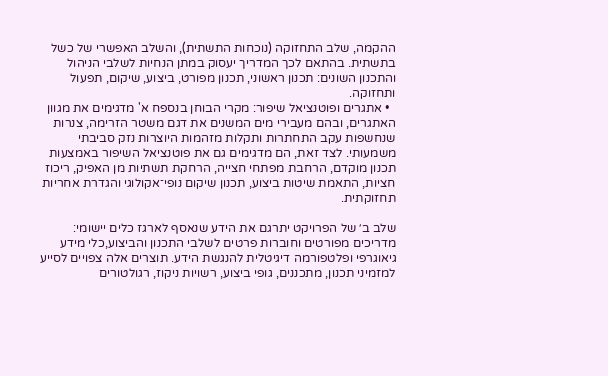ההקמה, שלב התחזוקה (נוכחות התשתית), והשלב האפשרי של כשל בתשתית. בהתאם לכך המדריך יעסוק במתן הנחיות לשלבי הניהול והתכנון השונים: תכנון ראשוני, תכנון מפורט, ביצוע, שיקום, תפעול ותחזוקה.
  • אתגרים ופוטנציאל שיפור: מקרי הבוחן בנספח א' מדגימים את מגוון האתגרים, ובהם מעבירי מים המשנים את דגם משטר הזרימה, צנרות שנחשפות עקב התחתרות ותקלות מזהמות היוצרות נזק סביבתי משמעותי. לצד זאת, הם מדגימים גם את פוטנציאל השיפור באמצעות תכנון מוקדם, הרחבת מפתחי חצייה, הרחקת תשתיות מן האפיק, ריכוז חציות, התאמת שיטות ביצוע, תכנון שיקום נופי־אקולוגי והגדרת אחריות תחזוקתית.

שלב ב׳ של הפרויקט יתרגם את הידע שנאסף לארגז כלים יישומי: מדריכים מפורטים וחוברות פרטים לשלבי התכנון והביצוע,כלי מידע גיאוגרפי ופלטפורמה דיגיטלית להנגשת הידע. תוצרים אלה צפויים לסייע למזמיני תכנון, מתכננים, גופי ביצוע, רשויות ניקוז, רגולטורים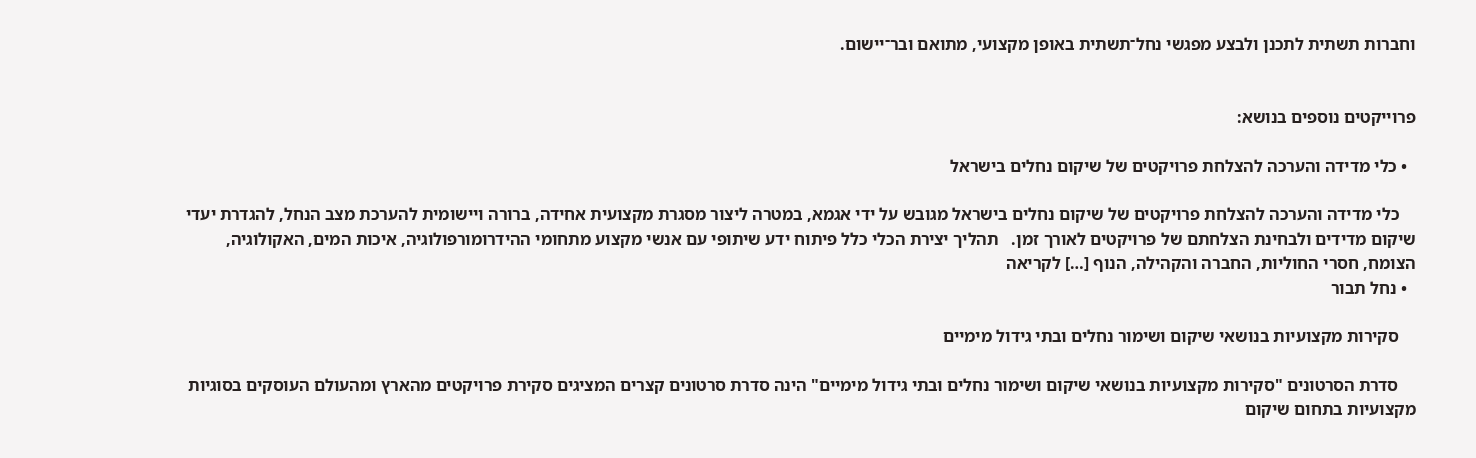וחברות תשתית לתכנן ולבצע מפגשי נחל־תשתית באופן מקצועי, מתואם ובר־יישום.


פרוייקטים נוספים בנושא:

  • כלי מדידה והערכה להצלחת פרויקטים של שיקום נחלים בישראל

    כלי מדידה והערכה להצלחת פרויקטים של שיקום נחלים בישראל מגובש על ידי אגמא, במטרה ליצור מסגרת מקצועית אחידה, ברורה ויישומית להערכת מצב הנחל, להגדרת יעדי שיקום מדידים ולבחינת הצלחתם של פרויקטים לאורך זמן.   תהליך יצירת הכלי כלל פיתוח ידע שיתופי עם אנשי מקצוע מתחומי ההידרומורפולוגיה, איכות המים, האקולוגיה, הצומח, חסרי החוליות, החברה והקהילה, הנוף […] לקריאה
  • נחל תבור

    סקירות מקצועיות בנושאי שיקום ושימור נחלים ובתי גידול מימיים

    סדרת הסרטונים "סקירות מקצועיות בנושאי שיקום ושימור נחלים ובתי גידול מימיים" הינה סדרת סרטונים קצרים המציגים סקירת פרויקטים מהארץ ומהעולם העוסקים בסוגיות מקצועיות בתחום שיקום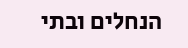הנחלים ובתי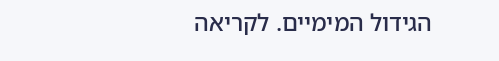הגידול המימיים. לקריאה